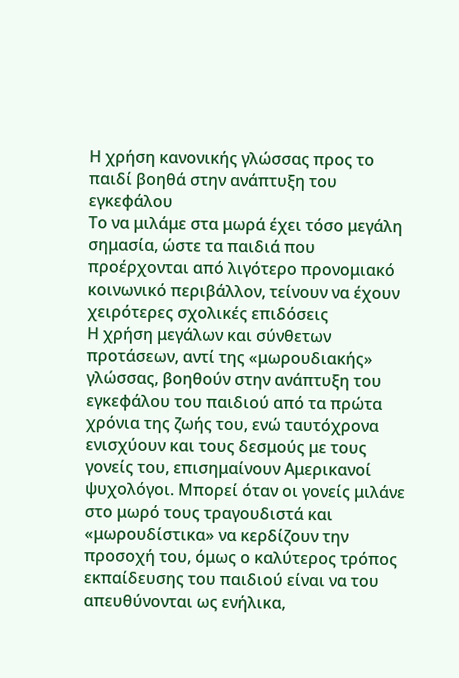Η χρήση κανονικής γλώσσας προς το παιδί βοηθά στην ανάπτυξη του εγκεφάλου
Το να μιλάμε στα μωρά έχει τόσο μεγάλη σημασία, ώστε τα παιδιά που προέρχονται από λιγότερο προνομιακό κοινωνικό περιβάλλον, τείνουν να έχουν χειρότερες σχολικές επιδόσεις
Η χρήση μεγάλων και σύνθετων προτάσεων, αντί της «μωρουδιακής» γλώσσας, βοηθούν στην ανάπτυξη του εγκεφάλου του παιδιού από τα πρώτα χρόνια της ζωής του, ενώ ταυτόχρονα ενισχύουν και τους δεσμούς με τους γονείς του, επισημαίνουν Αμερικανοί ψυχολόγοι. Μπορεί όταν οι γονείς μιλάνε στο μωρό τους τραγουδιστά και «μωρουδίστικα» να κερδίζουν την προσοχή του, όμως ο καλύτερος τρόπος εκπαίδευσης του παιδιού είναι να του απευθύνονται ως ενήλικα,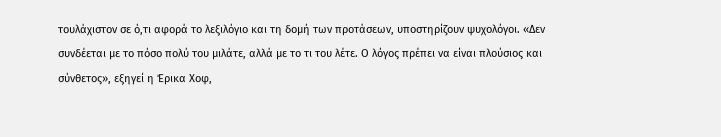τουλάχιστον σε ό,τι αφορά το λεξιλόγιο και τη δομή των προτάσεων, υποστηρίζουν ψυχολόγοι. «Δεν συνδέεται με το πόσο πολύ του μιλάτε, αλλά με το τι του λέτε. Ο λόγος πρέπει να είναι πλούσιος και σύνθετος», εξηγεί η Έρικα Χοφ,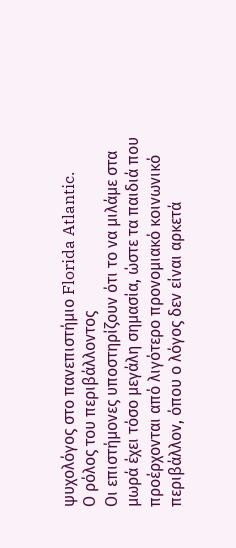ψυχολόγος στο πανεπιστήμιο Florida Atlantic.
Ο ρόλος του περιβάλλοντος
Οι επιστήμονες υποστηρίζουν ότι το να μιλάμε στα μωρά έχει τόσο μεγάλη σημασία, ώστε τα παιδιά που προέρχονται από λιγότερο προνομιακό κοινωνικό περιβάλλον, όπου ο λόγος δεν είναι αρκετά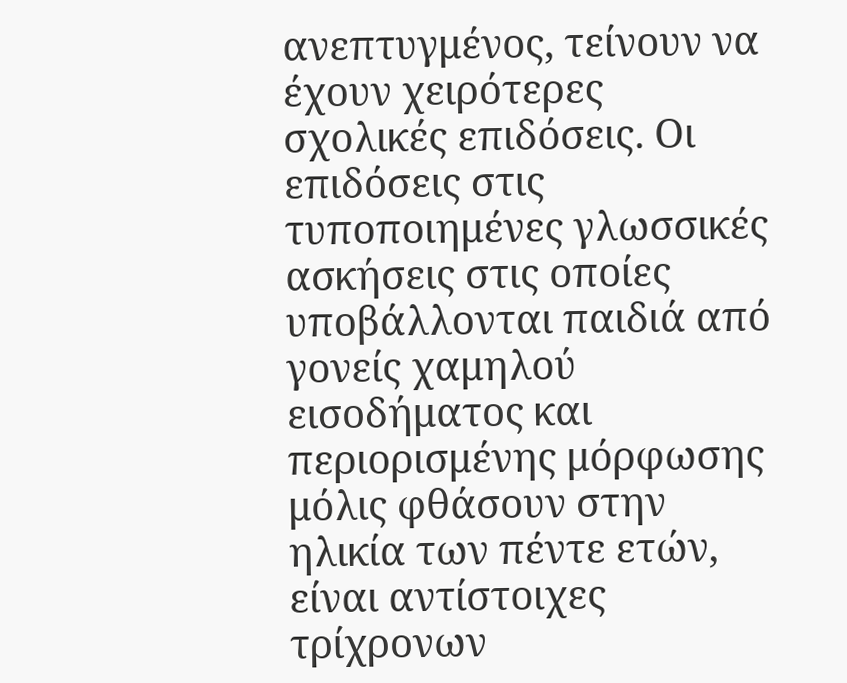ανεπτυγμένος, τείνουν να έχουν χειρότερες σχολικές επιδόσεις. Οι επιδόσεις στις τυποποιημένες γλωσσικές ασκήσεις στις οποίες υποβάλλονται παιδιά από γονείς χαμηλού εισοδήματος και περιορισμένης μόρφωσης μόλις φθάσουν στην ηλικία των πέντε ετών, είναι αντίστοιχες τρίχρονων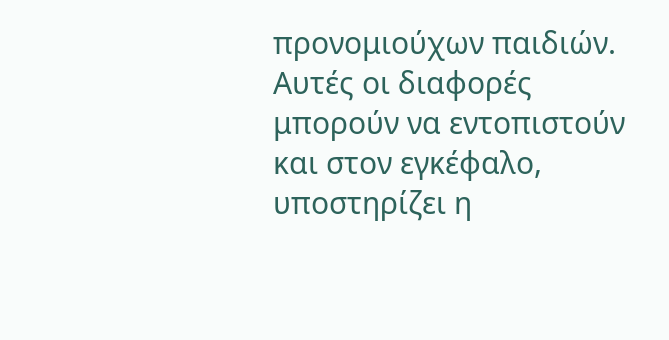προνομιούχων παιδιών. Αυτές οι διαφορές μπορούν να εντοπιστούν και στον εγκέφαλο, υποστηρίζει η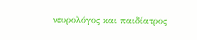νευρολόγος και παιδίατρος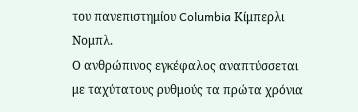του πανεπιστημίου Columbia Κίμπερλι Νομπλ.
Ο ανθρώπινος εγκέφαλος αναπτύσσεται με ταχύτατους ρυθμούς τα πρώτα χρόνια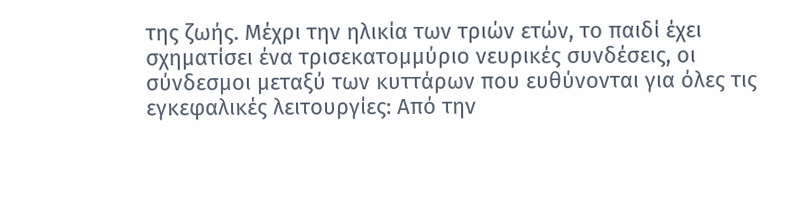της ζωής. Μέχρι την ηλικία των τριών ετών, το παιδί έχει σχηματίσει ένα τρισεκατομμύριο νευρικές συνδέσεις, οι σύνδεσμοι μεταξύ των κυττάρων που ευθύνονται για όλες τις εγκεφαλικές λειτουργίες: Από την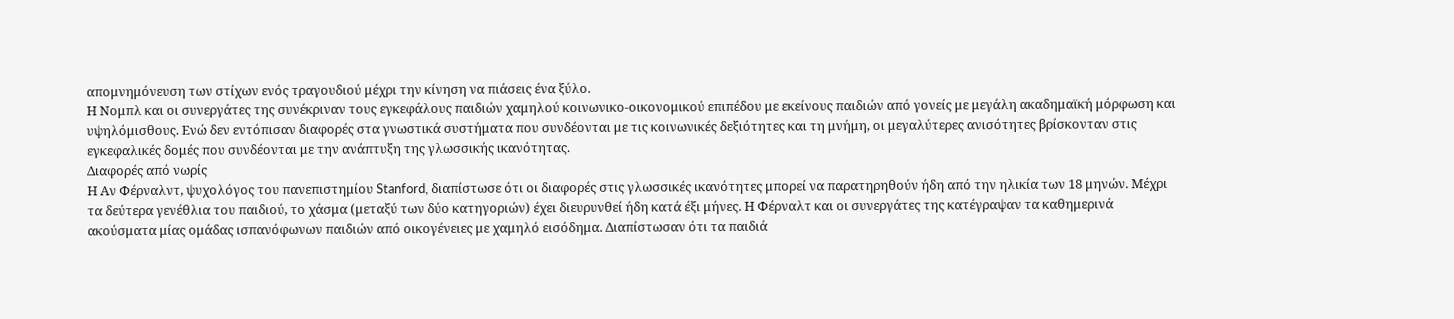απομνημόνευση των στίχων ενός τραγουδιού μέχρι την κίνηση να πιάσεις ένα ξύλο.
Η Νομπλ και οι συνεργάτες της συνέκριναν τους εγκεφάλους παιδιών χαμηλού κοινωνικο-οικονομικού επιπέδου με εκείνους παιδιών από γονείς με μεγάλη ακαδημαϊκή μόρφωση και υψηλόμισθους. Ενώ δεν εντόπισαν διαφορές στα γνωστικά συστήματα που συνδέονται με τις κοινωνικές δεξιότητες και τη μνήμη, οι μεγαλύτερες ανισότητες βρίσκονταν στις εγκεφαλικές δομές που συνδέονται με την ανάπτυξη της γλωσσικής ικανότητας.
Διαφορές από νωρίς
Η Αν Φέρναλντ, ψυχολόγος του πανεπιστημίου Stanford, διαπίστωσε ότι οι διαφορές στις γλωσσικές ικανότητες μπορεί να παρατηρηθούν ήδη από την ηλικία των 18 μηνών. Μέχρι τα δεύτερα γενέθλια του παιδιού, το χάσμα (μεταξύ των δύο κατηγοριών) έχει διευρυνθεί ήδη κατά έξι μήνες. Η Φέρναλτ και οι συνεργάτες της κατέγραψαν τα καθημερινά ακούσματα μίας ομάδας ισπανόφωνων παιδιών από οικογένειες με χαμηλό εισόδημα. Διαπίστωσαν ότι τα παιδιά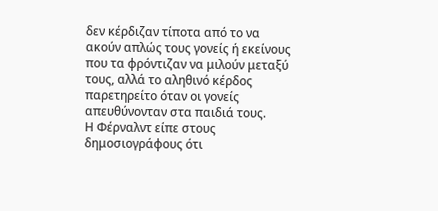δεν κέρδιζαν τίποτα από το να ακούν απλώς τους γονείς ή εκείνους που τα φρόντιζαν να μιλούν μεταξύ τους, αλλά το αληθινό κέρδος παρετηρείτο όταν οι γονείς απευθύνονταν στα παιδιά τους.
Η Φέρναλντ είπε στους δημοσιογράφους ότι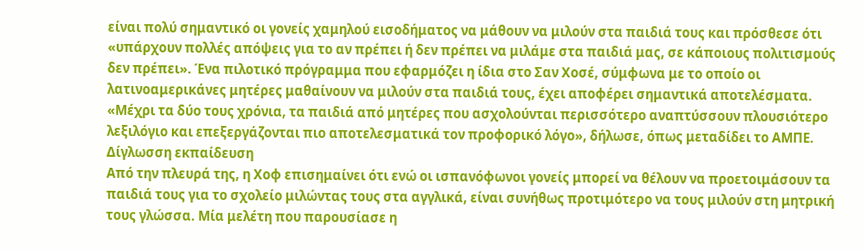είναι πολύ σημαντικό οι γονείς χαμηλού εισοδήματος να μάθουν να μιλούν στα παιδιά τους και πρόσθεσε ότι «υπάρχουν πολλές απόψεις για το αν πρέπει ή δεν πρέπει να μιλάμε στα παιδιά μας, σε κάποιους πολιτισμούς δεν πρέπει». Ένα πιλοτικό πρόγραμμα που εφαρμόζει η ίδια στο Σαν Χοσέ, σύμφωνα με το οποίο οι λατινοαμερικάνες μητέρες μαθαίνουν να μιλούν στα παιδιά τους, έχει αποφέρει σημαντικά αποτελέσματα. «Μέχρι τα δύο τους χρόνια, τα παιδιά από μητέρες που ασχολούνται περισσότερο αναπτύσσουν πλουσιότερο λεξιλόγιο και επεξεργάζονται πιο αποτελεσματικά τον προφορικό λόγο», δήλωσε, όπως μεταδίδει το ΑΜΠΕ.
Δίγλωσση εκπαίδευση
Από την πλευρά της, η Χοφ επισημαίνει ότι ενώ οι ισπανόφωνοι γονείς μπορεί να θέλουν να προετοιμάσουν τα παιδιά τους για το σχολείο μιλώντας τους στα αγγλικά, είναι συνήθως προτιμότερο να τους μιλούν στη μητρική τους γλώσσα. Μία μελέτη που παρουσίασε η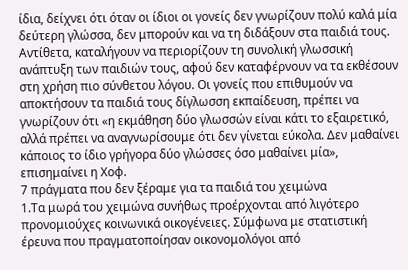ίδια, δείχνει ότι όταν οι ίδιοι οι γονείς δεν γνωρίζουν πολύ καλά μία δεύτερη γλώσσα, δεν μπορούν και να τη διδάξουν στα παιδιά τους. Αντίθετα, καταλήγουν να περιορίζουν τη συνολική γλωσσική ανάπτυξη των παιδιών τους, αφού δεν καταφέρνουν να τα εκθέσουν στη χρήση πιο σύνθετου λόγου. Οι γονείς που επιθυμούν να αποκτήσουν τα παιδιά τους δίγλωσση εκπαίδευση, πρέπει να γνωρίζουν ότι «η εκμάθηση δύο γλωσσών είναι κάτι το εξαιρετικό, αλλά πρέπει να αναγνωρίσουμε ότι δεν γίνεται εύκολα. Δεν μαθαίνει κάποιος το ίδιο γρήγορα δύο γλώσσες όσο μαθαίνει μία», επισημαίνει η Χοφ.
7 πράγματα που δεν ξέραμε για τα παιδιά του χειμώνα
1.Τα μωρά του χειμώνα συνήθως προέρχονται από λιγότερο προνομιούχες κοινωνικά οικογένειες. Σύμφωνα με στατιστική έρευνα που πραγματοποίησαν οικονομολόγοι από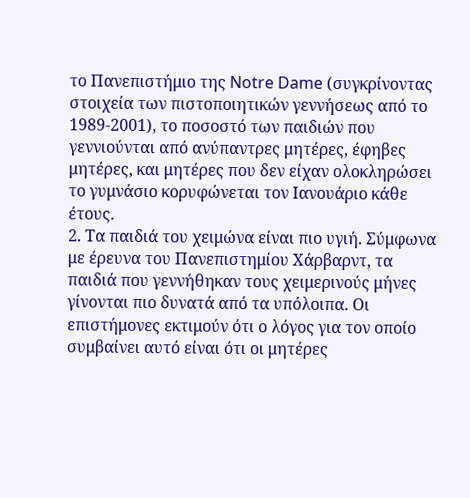το Πανεπιστήμιο της Notre Dame (συγκρίνοντας στοιχεία των πιστοποιητικών γεννήσεως από το 1989-2001), το ποσοστό των παιδιών που γεννιούνται από ανύπαντρες μητέρες, έφηβες μητέρες, και μητέρες που δεν είχαν ολοκληρώσει το γυμνάσιο κορυφώνεται τον Ιανουάριο κάθε έτους.
2. Τα παιδιά του χειμώνα είναι πιο υγιή. Σύμφωνα με έρευνα του Πανεπιστημίου Χάρβαρντ, τα παιδιά που γεννήθηκαν τους χειμερινούς μήνες γίνονται πιο δυνατά από τα υπόλοιπα. Οι επιστήμονες εκτιμούν ότι ο λόγος για τον οποίο συμβαίνει αυτό είναι ότι οι μητέρες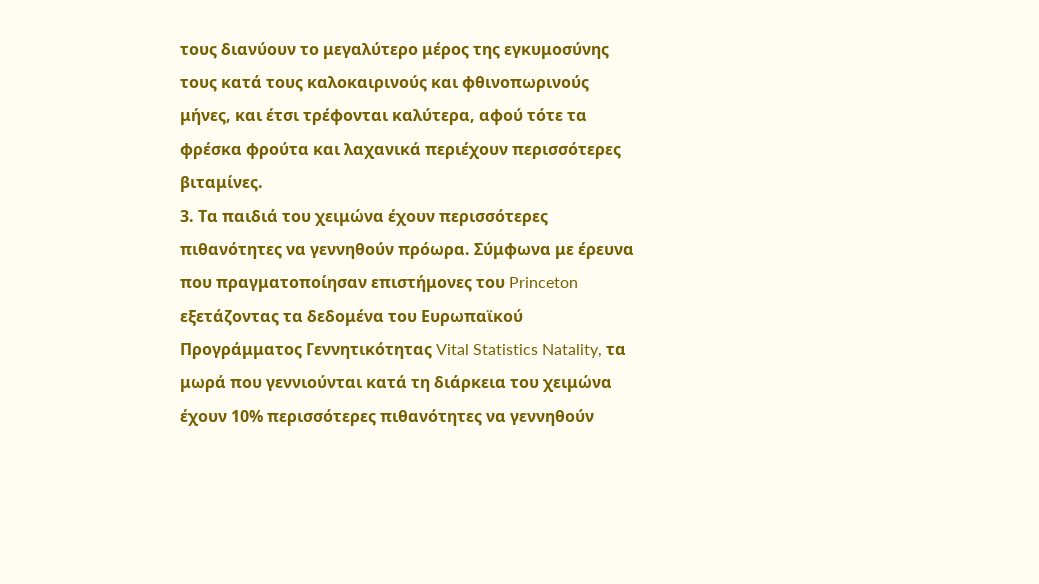τους διανύουν το μεγαλύτερο μέρος της εγκυμοσύνης τους κατά τους καλοκαιρινούς και φθινοπωρινούς μήνες, και έτσι τρέφονται καλύτερα, αφού τότε τα φρέσκα φρούτα και λαχανικά περιέχουν περισσότερες βιταμίνες.
3. Τα παιδιά του χειμώνα έχουν περισσότερες πιθανότητες να γεννηθούν πρόωρα. Σύμφωνα με έρευνα που πραγματοποίησαν επιστήμονες του Princeton εξετάζοντας τα δεδομένα του Ευρωπαϊκού Προγράμματος Γεννητικότητας Vital Statistics Natality, τα μωρά που γεννιούνται κατά τη διάρκεια του χειμώνα έχουν 10% περισσότερες πιθανότητες να γεννηθούν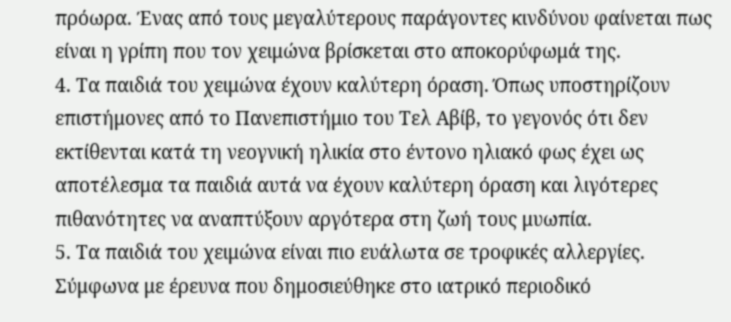πρόωρα. Ένας από τους μεγαλύτερους παράγοντες κινδύνου φαίνεται πως είναι η γρίπη που τον χειμώνα βρίσκεται στο αποκορύφωμά της.
4. Τα παιδιά του χειμώνα έχουν καλύτερη όραση. Όπως υποστηρίζουν επιστήμονες από το Πανεπιστήμιο του Τελ Αβίβ, το γεγονός ότι δεν εκτίθενται κατά τη νεογνική ηλικία στο έντονο ηλιακό φως έχει ως αποτέλεσμα τα παιδιά αυτά να έχουν καλύτερη όραση και λιγότερες πιθανότητες να αναπτύξουν αργότερα στη ζωή τους μυωπία.
5. Τα παιδιά του χειμώνα είναι πιο ευάλωτα σε τροφικές αλλεργίες. Σύμφωνα με έρευνα που δημοσιεύθηκε στο ιατρικό περιοδικό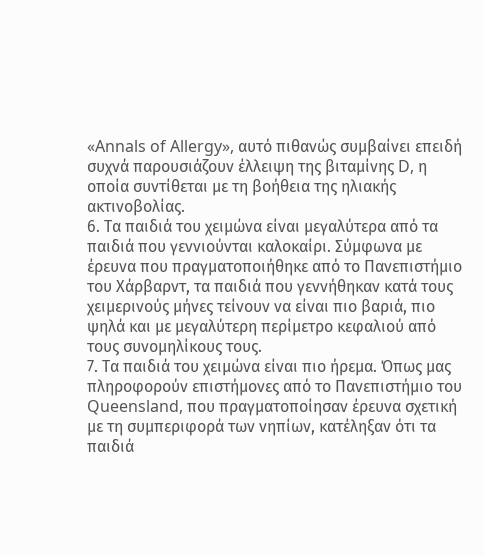«Annals of Allergy», αυτό πιθανώς συμβαίνει επειδή συχνά παρουσιάζουν έλλειψη της βιταμίνης D, η οποία συντίθεται με τη βοήθεια της ηλιακής ακτινοβολίας.
6. Τα παιδιά του χειμώνα είναι μεγαλύτερα από τα παιδιά που γεννιούνται καλοκαίρι. Σύμφωνα με έρευνα που πραγματοποιήθηκε από το Πανεπιστήμιο του Χάρβαρντ, τα παιδιά που γεννήθηκαν κατά τους χειμερινούς μήνες τείνουν να είναι πιο βαριά, πιο ψηλά και με μεγαλύτερη περίμετρο κεφαλιού από τους συνομηλίκους τους.
7. Τα παιδιά του χειμώνα είναι πιο ήρεμα. Όπως μας πληροφορούν επιστήμονες από το Πανεπιστήμιο του Queensland, που πραγματοποίησαν έρευνα σχετική με τη συμπεριφορά των νηπίων, κατέληξαν ότι τα παιδιά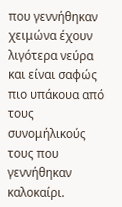που γεννήθηκαν χειμώνα έχουν λιγότερα νεύρα και είναι σαφώς πιο υπάκουα από τους συνομήλικούς τους που γεννήθηκαν καλοκαίρι.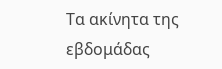Τα ακίνητα της εβδομάδας